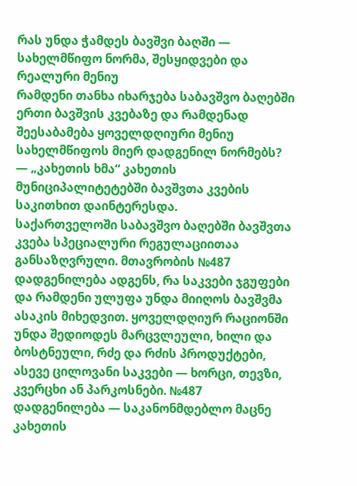რას უნდა ჭამდეს ბავშვი ბაღში — სახელმწიფო ნორმა, შესყიდვები და რეალური მენიუ
რამდენი თანხა იხარჯება საბავშვო ბაღებში ერთი ბავშვის კვებაზე და რამდენად შეესაბამება ყოველდღიური მენიუ სახელმწიფოს მიერ დადგენილ ნორმებს? — „კახეთის ხმა“ კახეთის მუნიციპალიტეტებში ბავშვთა კვების საკითხით დაინტერესდა.
საქართველოში საბავშვო ბაღებში ბავშვთა კვება სპეციალური რეგულაციითაა განსაზღვრული. მთავრობის №487 დადგენილება ადგენს, რა საკვები ჯგუფები და რამდენი ულუფა უნდა მიიღოს ბავშვმა ასაკის მიხედვით. ყოველდღიურ რაციონში უნდა შედიოდეს მარცვლეული, ხილი და ბოსტნეული, რძე და რძის პროდუქტები, ასევე ცილოვანი საკვები — ხორცი, თევზი, კვერცხი ან პარკოსნები. №487 დადგენილება — საკანონმდებლო მაცნე
კახეთის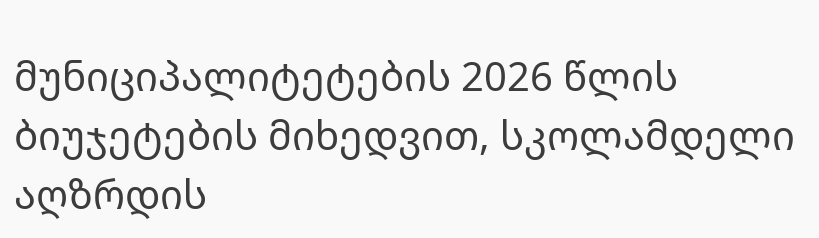მუნიციპალიტეტების 2026 წლის ბიუჯეტების მიხედვით, სკოლამდელი აღზრდის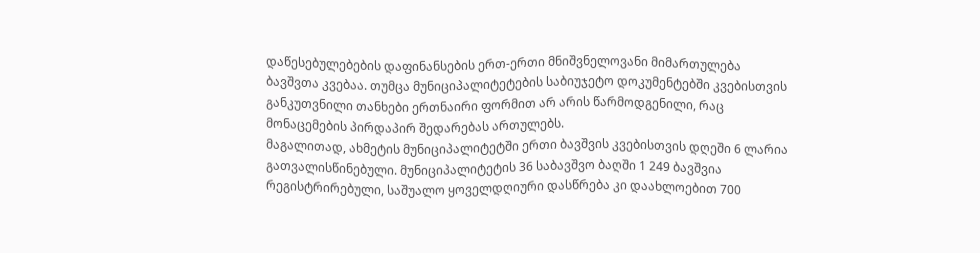დაწესებულებების დაფინანსების ერთ-ერთი მნიშვნელოვანი მიმართულება ბავშვთა კვებაა. თუმცა მუნიციპალიტეტების საბიუჯეტო დოკუმენტებში კვებისთვის განკუთვნილი თანხები ერთნაირი ფორმით არ არის წარმოდგენილი, რაც მონაცემების პირდაპირ შედარებას ართულებს.
მაგალითად, ახმეტის მუნიციპალიტეტში ერთი ბავშვის კვებისთვის დღეში 6 ლარია გათვალისწინებული. მუნიციპალიტეტის 36 საბავშვო ბაღში 1 249 ბავშვია რეგისტრირებული, საშუალო ყოველდღიური დასწრება კი დაახლოებით 700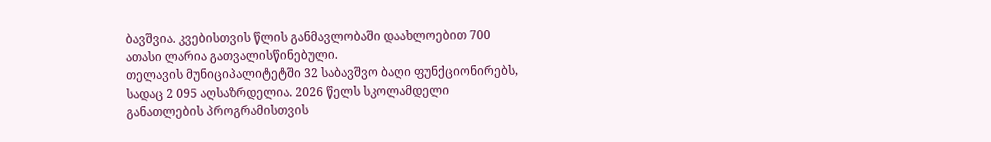ბავშვია. კვებისთვის წლის განმავლობაში დაახლოებით 700 ათასი ლარია გათვალისწინებული.
თელავის მუნიციპალიტეტში 32 საბავშვო ბაღი ფუნქციონირებს, სადაც 2 095 აღსაზრდელია. 2026 წელს სკოლამდელი განათლების პროგრამისთვის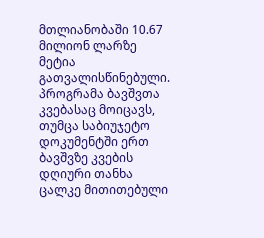მთლიანობაში 10.67 მილიონ ლარზე მეტია გათვალისწინებული. პროგრამა ბავშვთა კვებასაც მოიცავს, თუმცა საბიუჯეტო დოკუმენტში ერთ ბავშვზე კვების დღიური თანხა ცალკე მითითებული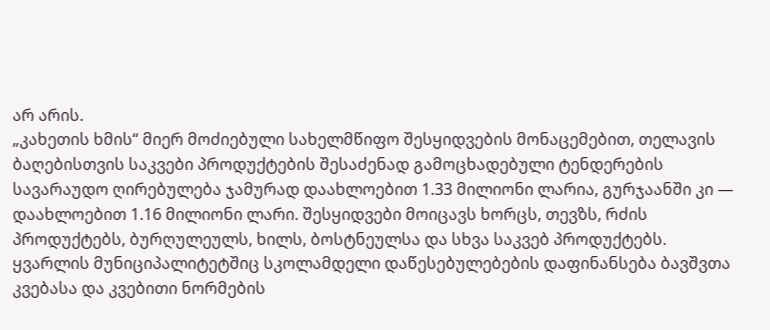არ არის.
„კახეთის ხმის“ მიერ მოძიებული სახელმწიფო შესყიდვების მონაცემებით, თელავის ბაღებისთვის საკვები პროდუქტების შესაძენად გამოცხადებული ტენდერების სავარაუდო ღირებულება ჯამურად დაახლოებით 1.33 მილიონი ლარია, გურჯაანში კი — დაახლოებით 1.16 მილიონი ლარი. შესყიდვები მოიცავს ხორცს, თევზს, რძის პროდუქტებს, ბურღულეულს, ხილს, ბოსტნეულსა და სხვა საკვებ პროდუქტებს.
ყვარლის მუნიციპალიტეტშიც სკოლამდელი დაწესებულებების დაფინანსება ბავშვთა კვებასა და კვებითი ნორმების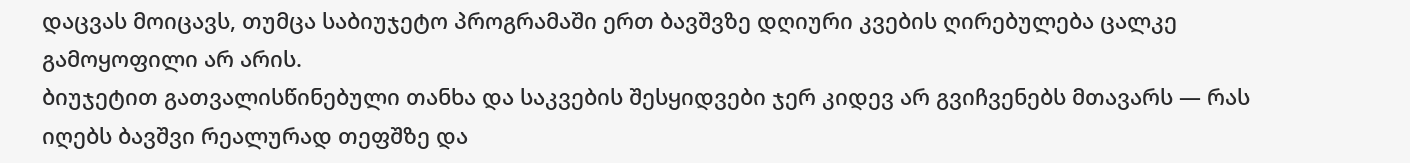დაცვას მოიცავს, თუმცა საბიუჯეტო პროგრამაში ერთ ბავშვზე დღიური კვების ღირებულება ცალკე გამოყოფილი არ არის.
ბიუჯეტით გათვალისწინებული თანხა და საკვების შესყიდვები ჯერ კიდევ არ გვიჩვენებს მთავარს — რას იღებს ბავშვი რეალურად თეფშზე და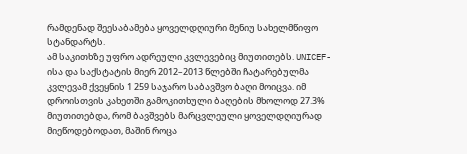რამდენად შეესაბამება ყოველდღიური მენიუ სახელმწიფო სტანდარტს.
ამ საკითხზე უფრო ადრეული კვლევებიც მიუთითებს. UNICEF-ისა და საქსტატის მიერ 2012–2013 წლებში ჩატარებულმა კვლევამ ქვეყნის 1 259 საჯარო საბავშვო ბაღი მოიცვა. იმ დროისთვის კახეთში გამოკითხული ბაღების მხოლოდ 27.3% მიუთითებდა, რომ ბავშვებს მარცვლეული ყოველდღიურად მიეწოდებოდათ, მაშინ როცა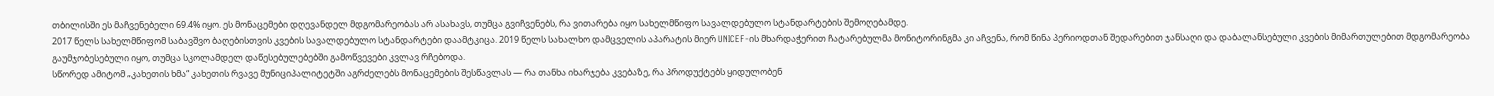თბილისში ეს მაჩვენებელი 69.4% იყო. ეს მონაცემები დღევანდელ მდგომარეობას არ ასახავს, თუმცა გვიჩვენებს, რა ვითარება იყო სახელმწიფო სავალდებულო სტანდარტების შემოღებამდე.
2017 წელს სახელმწიფომ საბავშვო ბაღებისთვის კვების სავალდებულო სტანდარტები დაამტკიცა. 2019 წელს სახალხო დამცველის აპარატის მიერ UNICEF-ის მხარდაჭერით ჩატარებულმა მონიტორინგმა კი აჩვენა, რომ წინა პერიოდთან შედარებით ჯანსაღი და დაბალანსებული კვების მიმართულებით მდგომარეობა გაუმჯობესებული იყო, თუმცა სკოლამდელ დაწესებულებებში გამოწვევები კვლავ რჩებოდა.
სწორედ ამიტომ „კახეთის ხმა“ კახეთის რვავე მუნიციპალიტეტში აგრძელებს მონაცემების შესწავლას — რა თანხა იხარჯება კვებაზე, რა პროდუქტებს ყიდულობენ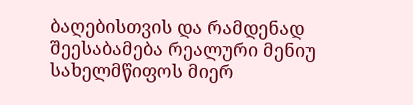ბაღებისთვის და რამდენად შეესაბამება რეალური მენიუ სახელმწიფოს მიერ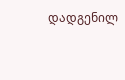დადგენილ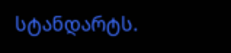სტანდარტს.